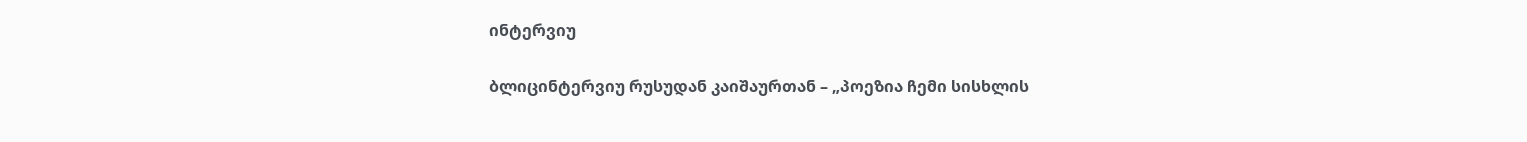ინტერვიუ

ბლიცინტერვიუ რუსუდან კაიშაურთან – „პოეზია ჩემი სისხლის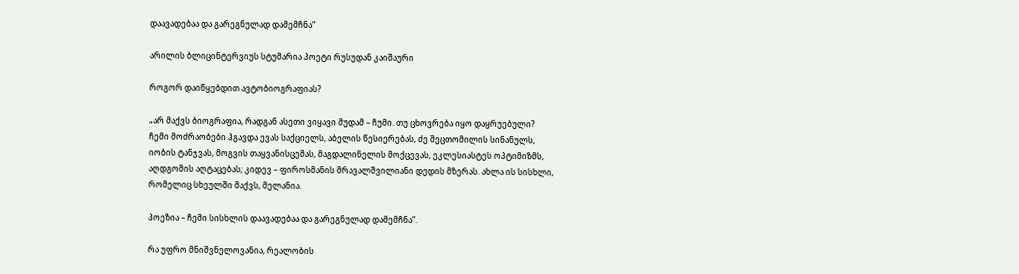დაავადებაა და გარეგნულად დამემჩნა“

არილის ბლიცინტერვიუს სტუმარია პოეტი რუსუდან კაიშაური

როგორ დაიწყებდით ავტობიოგრაფიას?

„არ მაქვს ბიოგრაფია, რადგან ასეთი ვიყავი მუდამ – ჩუმი. თუ ცხოვრება იყო დაყრუებული? ჩემი მოძრაობები ჰგავდა ევას საქციელს, აბელის წესიერებას, ძე შეცთომილის სინანულს, იობის ტანჯვას, მოგვის თაყვანისცემას, მაგდალინელის მოქცევას, ეკლესიასტეს ოპტიმიზმს, აღდგომის აღტაცებას; კიდევ – ფიროსმანის მრავალშვილიანი დედის მზერას. ახლა ის სისხლი, რომელიც სხეულში მაქვს, მელანია.

პოეზია – ჩემი სისხლის დაავადებაა და გარეგნულად დამემჩნა“.

რა უფრო მნიშვნელოვანია, რეალობის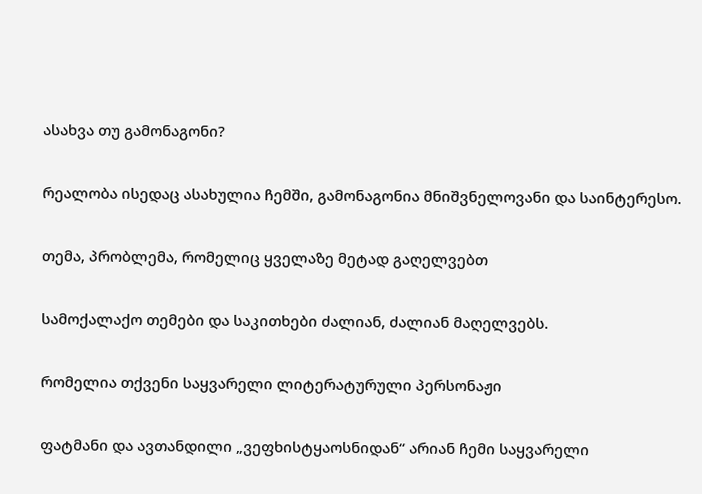ასახვა თუ გამონაგონი?

რეალობა ისედაც ასახულია ჩემში, გამონაგონია მნიშვნელოვანი და საინტერესო.

თემა, პრობლემა, რომელიც ყველაზე მეტად გაღელვებთ

სამოქალაქო თემები და საკითხები ძალიან, ძალიან მაღელვებს.

რომელია თქვენი საყვარელი ლიტერატურული პერსონაჟი

ფატმანი და ავთანდილი „ვეფხისტყაოსნიდან“ არიან ჩემი საყვარელი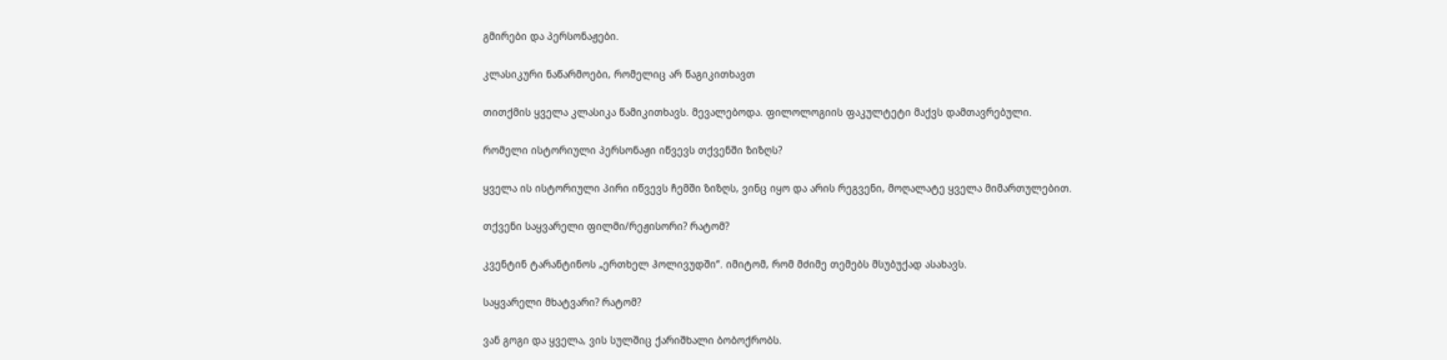გმირები და პერსონაჟები.

კლასიკური ნაწარმოები, რომელიც არ წაგიკითხავთ

თითქმის ყველა კლასიკა წამიკითხავს. მევალებოდა. ფილოლოგიის ფაკულტეტი მაქვს დამთავრებული.

რომელი ისტორიული პერსონაჟი იწვევს თქვენში ზიზღს?

ყველა ის ისტორიული პირი იწვევს ჩემში ზიზღს, ვინც იყო და არის რეგვენი, მოღალატე ყველა მიმართულებით.

თქვენი საყვარელი ფილმი/რეჟისორი? რატომ?

კვენტინ ტარანტინოს „ერთხელ ჰოლივუდში“. იმიტომ, რომ მძიმე თემებს მსუბუქად ასახავს.

საყვარელი მხატვარი? რატომ?

ვან გოგი და ყველა, ვის სულშიც ქარიშხალი ბობოქრობს.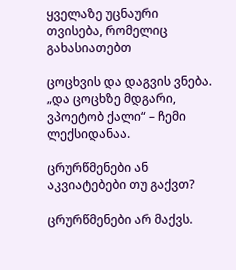ყველაზე უცნაური თვისება, რომელიც გახასიათებთ

ცოცხვის და დაგვის ვნება. „და ცოცხზე მდგარი, ვპოეტობ ქალი“ – ჩემი ლექსიდანაა.

ცრურწმენები ან აკვიატებები თუ გაქვთ?

ცრურწმენები არ მაქვს.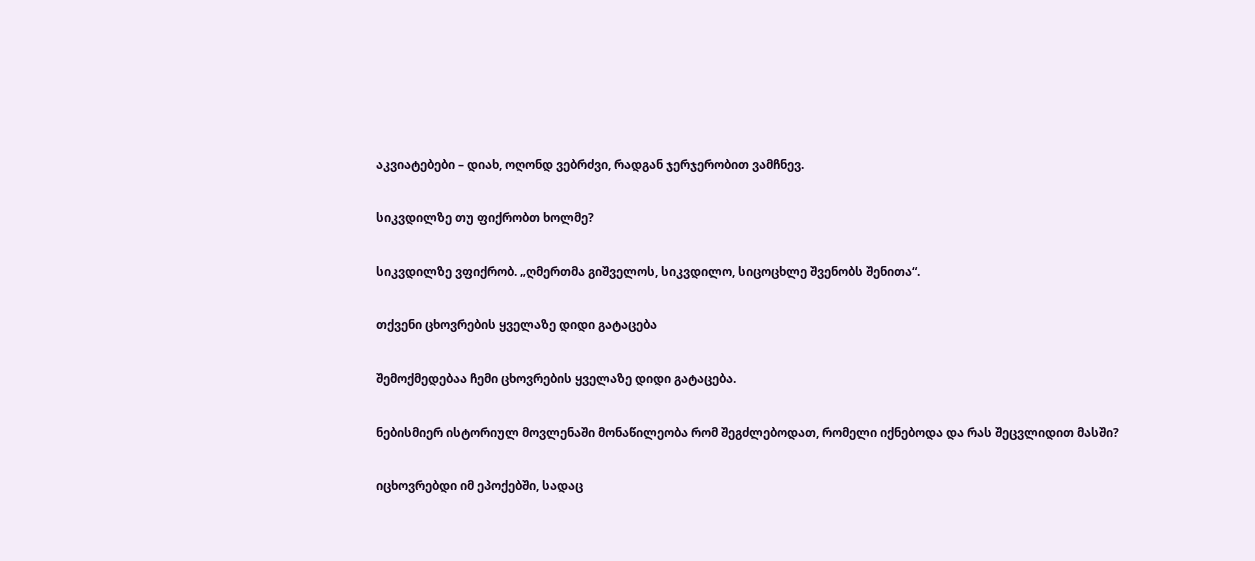აკვიატებები – დიახ, ოღონდ ვებრძვი, რადგან ჯერჯერობით ვამჩნევ.

სიკვდილზე თუ ფიქრობთ ხოლმე?

სიკვდილზე ვფიქრობ. „ღმერთმა გიშველოს, სიკვდილო, სიცოცხლე შვენობს შენითა“.

თქვენი ცხოვრების ყველაზე დიდი გატაცება

შემოქმედებაა ჩემი ცხოვრების ყველაზე დიდი გატაცება.

ნებისმიერ ისტორიულ მოვლენაში მონაწილეობა რომ შეგძლებოდათ, რომელი იქნებოდა და რას შეცვლიდით მასში?

იცხოვრებდი იმ ეპოქებში, სადაც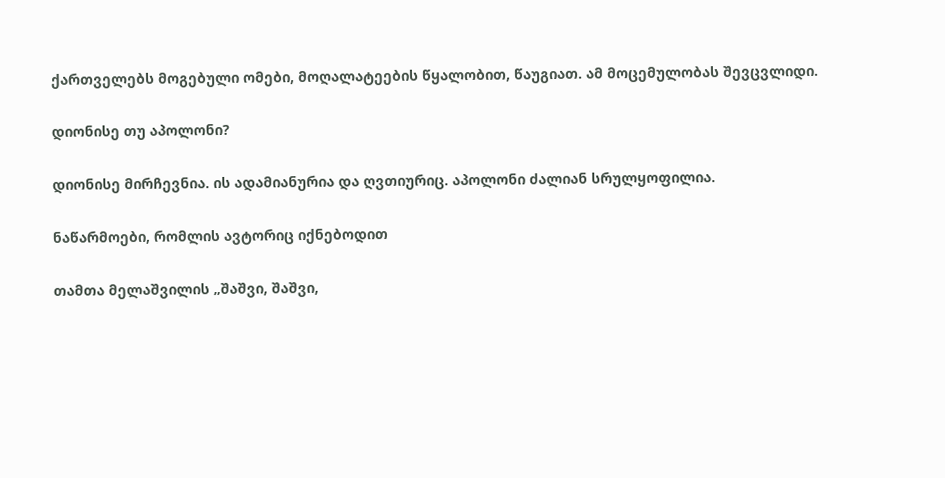ქართველებს მოგებული ომები, მოღალატეების წყალობით, წაუგიათ. ამ მოცემულობას შევცვლიდი.

დიონისე თუ აპოლონი?

დიონისე მირჩევნია. ის ადამიანურია და ღვთიურიც. აპოლონი ძალიან სრულყოფილია.

ნაწარმოები, რომლის ავტორიც იქნებოდით

თამთა მელაშვილის „შაშვი, შაშვი,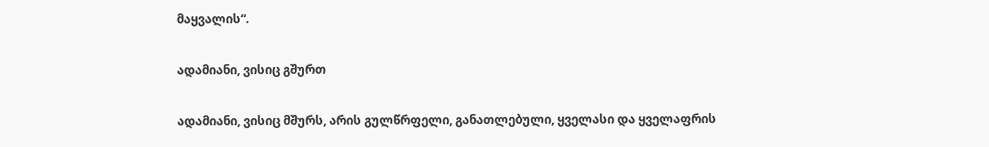მაყვალის“.

ადამიანი, ვისიც გშურთ

ადამიანი, ვისიც მშურს, არის გულწრფელი, განათლებული, ყველასი და ყველაფრის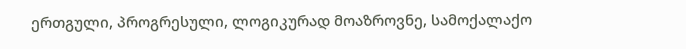ერთგული, პროგრესული, ლოგიკურად მოაზროვნე, სამოქალაქო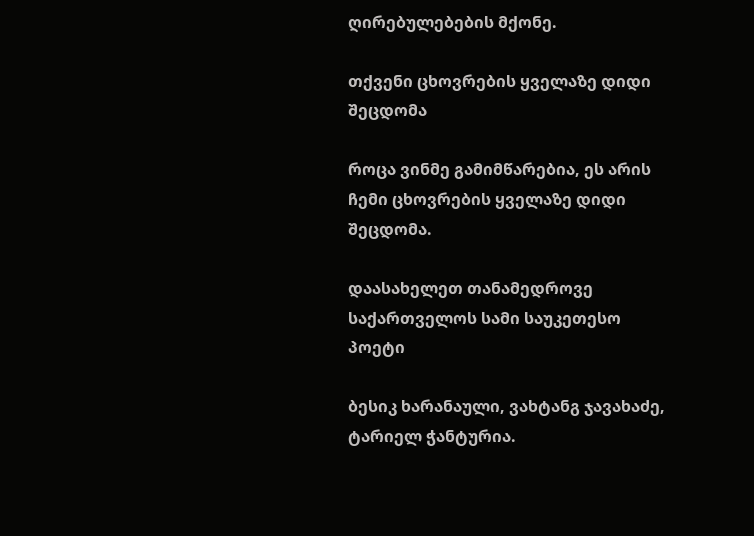ღირებულებების მქონე.

თქვენი ცხოვრების ყველაზე დიდი შეცდომა

როცა ვინმე გამიმწარებია, ეს არის ჩემი ცხოვრების ყველაზე დიდი შეცდომა.

დაასახელეთ თანამედროვე საქართველოს სამი საუკეთესო პოეტი

ბესიკ ხარანაული, ვახტანგ ჯავახაძე, ტარიელ ჭანტურია.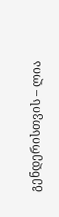გენდერისთვის – ლია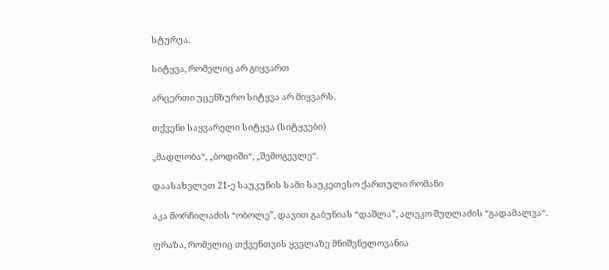სტურუა.

სიტყვა, რომელიც არ გიყვართ

არცერთი უცენზურო სიტყვა არ მიყვარს.

თქვენი საყვარელი სიტყვა (სიტყვები)

„მადლობა“, „ბოდიში“, „შემოგევლე“.

დაასახელეთ 21-ე საუკუნის სამი საუკეთესო ქართული რომანი

აკა მორჩილაძის “ობოლე”, დავით გაბუნიას “დაშლა”, ალეკო შუღლაძის “გადამალვა“.

ფრაზა, რომელიც თქვენთვის ყველაზე მნიშვნელოვანია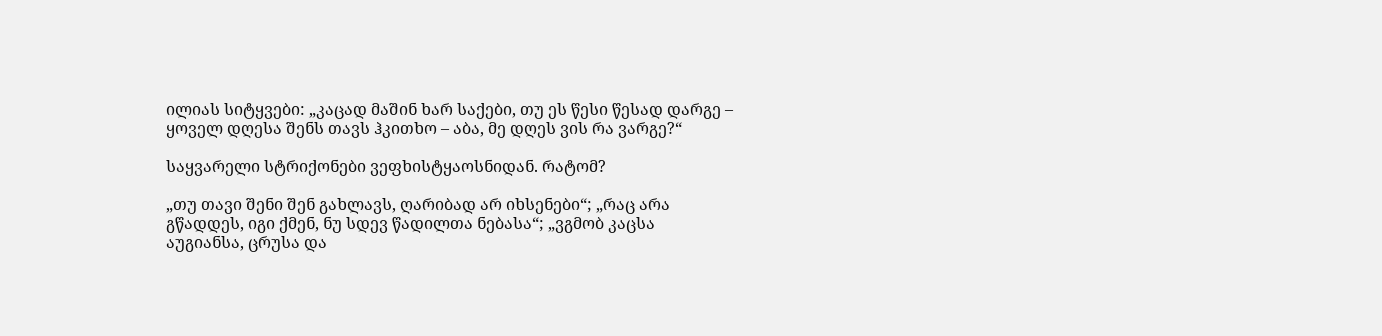ილიას სიტყვები: „კაცად მაშინ ხარ საქები, თუ ეს წესი წესად დარგე – ყოველ დღესა შენს თავს ჰკითხო – აბა, მე დღეს ვის რა ვარგე?“

საყვარელი სტრიქონები ვეფხისტყაოსნიდან. რატომ?

„თუ თავი შენი შენ გახლავს, ღარიბად არ იხსენები“; „რაც არა გწადდეს, იგი ქმენ, ნუ სდევ წადილთა ნებასა“; „ვგმობ კაცსა აუგიანსა, ცრუსა და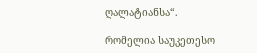ღალატიანსა“.

რომელია საუკეთესო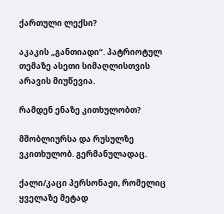ქართული ლექსი?

აკაკის „განთიადი“. პატრიოტულ თემაზე ასეთი სიმაღლისთვის არავის მიუწევია.

რამდენ ენაზე კითხულობთ?

მშობლიურსა და რუსულზე ვკითხულობ. გერმანულადაც.

ქალი/კაცი პერსონაჟი, რომელიც ყველაზე მეტად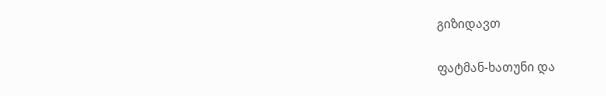გიზიდავთ

ფატმან-ხათუნი და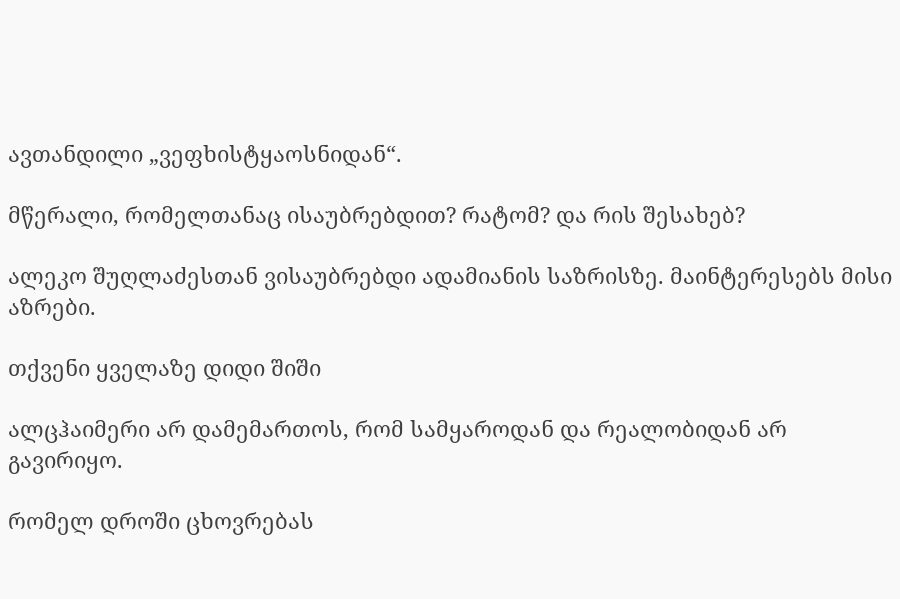ავთანდილი „ვეფხისტყაოსნიდან“.

მწერალი, რომელთანაც ისაუბრებდით? რატომ? და რის შესახებ?

ალეკო შუღლაძესთან ვისაუბრებდი ადამიანის საზრისზე. მაინტერესებს მისი აზრები.

თქვენი ყველაზე დიდი შიში

ალცჰაიმერი არ დამემართოს, რომ სამყაროდან და რეალობიდან არ გავირიყო.

რომელ დროში ცხოვრებას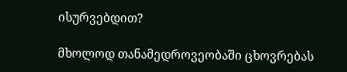ისურვებდით?

მხოლოდ თანამედროვეობაში ცხოვრებას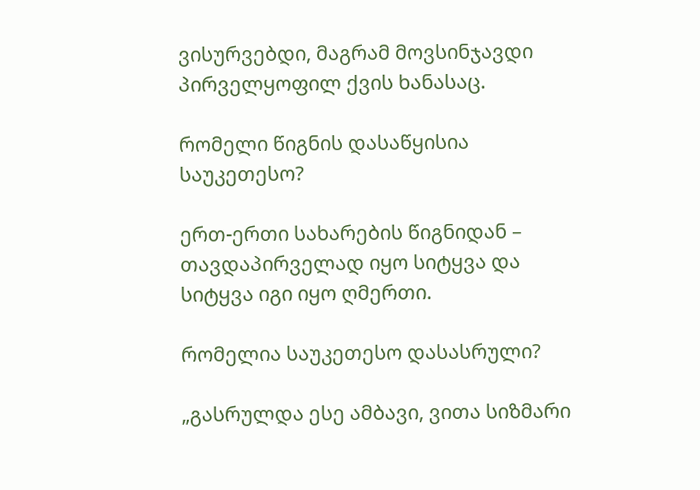ვისურვებდი, მაგრამ მოვსინჯავდი პირველყოფილ ქვის ხანასაც.

რომელი წიგნის დასაწყისია საუკეთესო?

ერთ-ერთი სახარების წიგნიდან – თავდაპირველად იყო სიტყვა და სიტყვა იგი იყო ღმერთი.

რომელია საუკეთესო დასასრული?

„გასრულდა ესე ამბავი, ვითა სიზმარი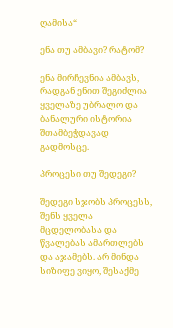ღამისა“

ენა თუ ამბავი? რატომ?

ენა მირჩევნია ამბავს, რადგან ენით შეგიძლია ყველაზე უბრალო და ბანალური ისტორია შთამბეჭდავად გადმოსცე.

პროცესი თუ შედეგი?

შედეგი სჯობს პროცესს, შენს ყველა მცდელობასა და წვალებას ამართლებს და აჯამებს. არ მინდა სიზიფე ვიყო, შესაქმე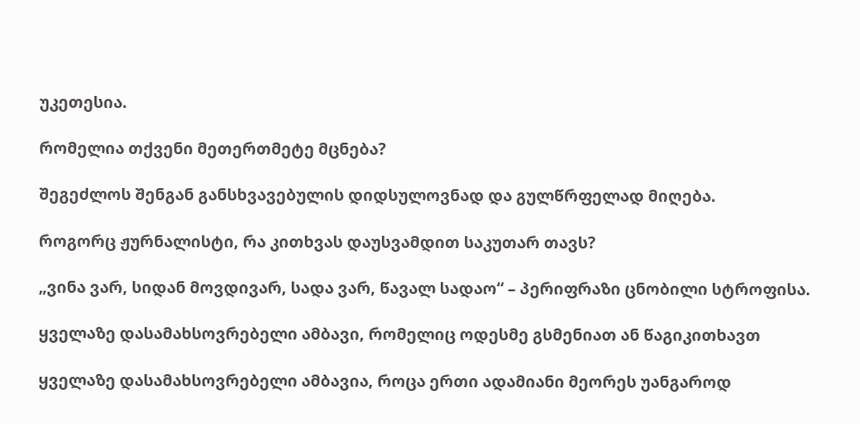უკეთესია.

რომელია თქვენი მეთერთმეტე მცნება?

შეგეძლოს შენგან განსხვავებულის დიდსულოვნად და გულწრფელად მიღება.

როგორც ჟურნალისტი, რა კითხვას დაუსვამდით საკუთარ თავს?

„ვინა ვარ, სიდან მოვდივარ, სადა ვარ, წავალ სადაო“ – პერიფრაზი ცნობილი სტროფისა.

ყველაზე დასამახსოვრებელი ამბავი, რომელიც ოდესმე გსმენიათ ან წაგიკითხავთ

ყველაზე დასამახსოვრებელი ამბავია, როცა ერთი ადამიანი მეორეს უანგაროდ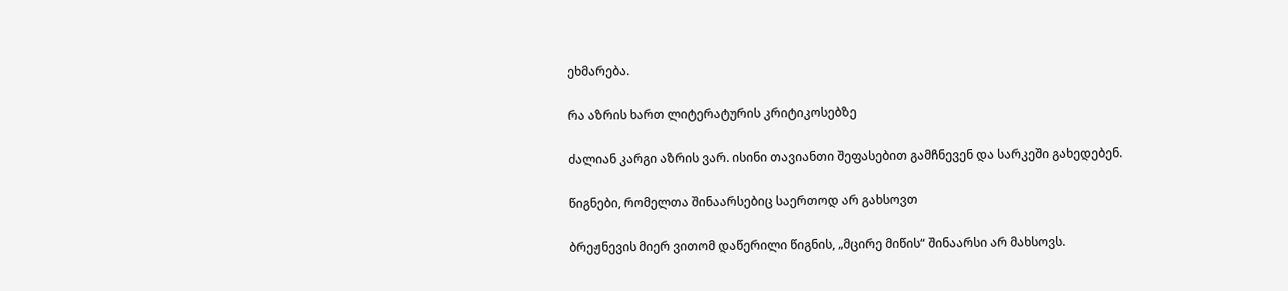ეხმარება.

რა აზრის ხართ ლიტერატურის კრიტიკოსებზე

ძალიან კარგი აზრის ვარ. ისინი თავიანთი შეფასებით გამჩნევენ და სარკეში გახედებენ.

წიგნები, რომელთა შინაარსებიც საერთოდ არ გახსოვთ

ბრეჟნევის მიერ ვითომ დაწერილი წიგნის, „მცირე მიწის“ შინაარსი არ მახსოვს.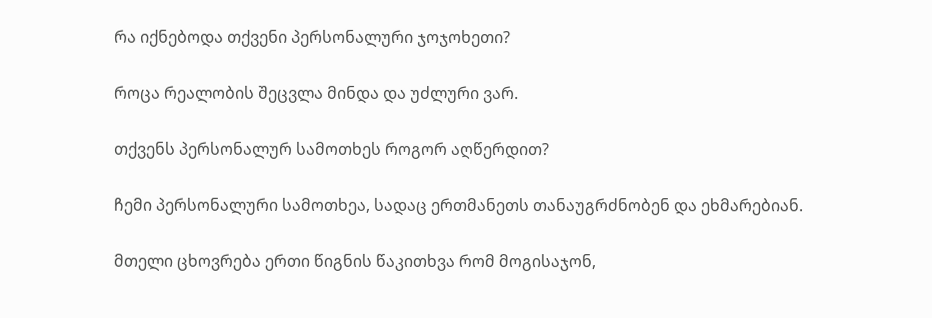რა იქნებოდა თქვენი პერსონალური ჯოჯოხეთი?

როცა რეალობის შეცვლა მინდა და უძლური ვარ.

თქვენს პერსონალურ სამოთხეს როგორ აღწერდით?

ჩემი პერსონალური სამოთხეა, სადაც ერთმანეთს თანაუგრძნობენ და ეხმარებიან.

მთელი ცხოვრება ერთი წიგნის წაკითხვა რომ მოგისაჯონ,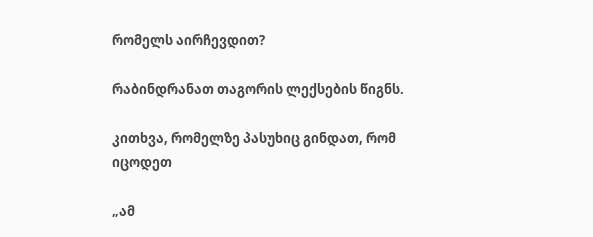რომელს აირჩევდით?

რაბინდრანათ თაგორის ლექსების წიგნს.

კითხვა, რომელზე პასუხიც გინდათ, რომ იცოდეთ

„ამ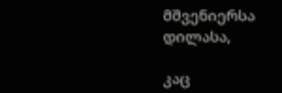მშვენიერსა დილასა,

კაც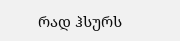რად ჰსურს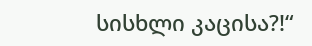სისხლი კაცისა?!“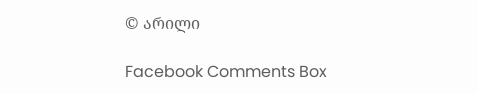© არილი

Facebook Comments Box